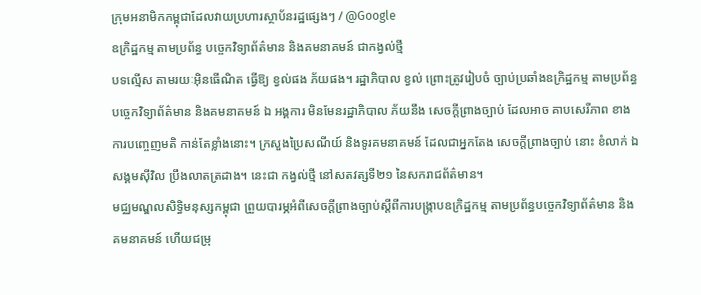ក្រុមអនាមិកកម្ពុជាដែលវាយប្រហារស្ថាប័នរដ្ឋផ្សេងៗ / @Google
ឧក្រិដ្ឋកម្ម តាមប្រព័ន្ធ បច្ចេកវិទ្យាព័ត៌មាន និងគមនាគមន៍ ជាកង្វល់ថ្មី
បទល្មើស តាមរយៈអ៊ិនធើណិត ធ្វើឱ្យ ខ្វល់ផង ភ័យផង។ រដ្ឋាភិបាល ខ្វល់ ព្រោះត្រូវរៀបចំ ច្បាប់ប្រឆាំងឧក្រិដ្ឋកម្ម តាមប្រព័ន្ធ បច្ចេកវិទ្យាព័ត៌មាន និងគមនាគមន៍ ឯ អង្គការ មិនមែនរដ្ឋាភិបាល ភ័យនឹង សេចក្តីព្រាងច្បាប់ ដែលអាច គាបសេរីភាព ខាងការបញ្ចេញមតិ កាន់តែខ្លាំងនោះ។ ក្រសួងប្រៃសណីយ៍ និងទូរគមនាគមន៍ ដែលជាអ្នកតែង សេចក្តីព្រាងច្បាប់ នោះ ខំលាក់ ឯ សង្គមស៊ីវិល ប្រឹងលាតត្រដាង។ នេះជា កង្វល់ថ្មី នៅសតវត្សទី២១ នៃសករាជព័ត៌មាន។
មជ្ឈមណ្ឌលសិទ្ធិមនុស្សកម្ពុជា ព្រួយបារម្ភអំពីសេចក្តីព្រាងច្បាប់ស្តីពីការបង្ក្រាបឧក្រិដ្ឋកម្ម តាមប្រព័ន្ធបច្ចេកវិទ្យាព័ត៌មាន និងគមនាគមន៍ ហើយជម្រុ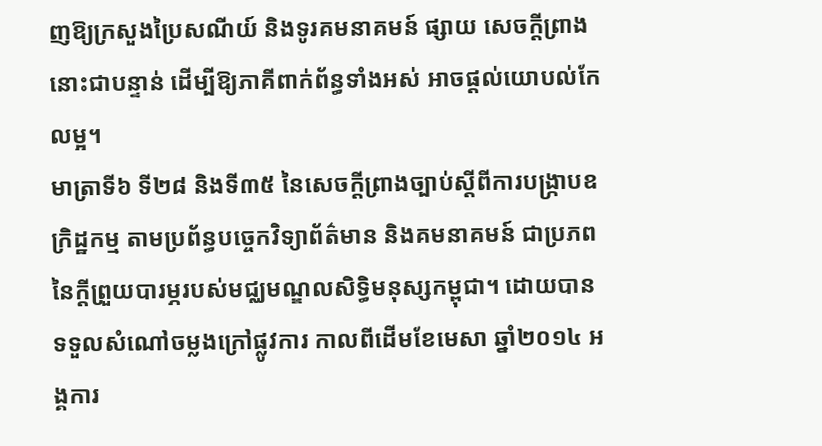ញឱ្យក្រសួងប្រៃសណីយ៍ និងទូរគមនាគមន៍ ផ្សាយ សេចក្តីព្រាងនោះជាបន្ទាន់ ដើម្បីឱ្យភាគីពាក់ព័ន្ធទាំងអស់ អាចផ្តល់យោបល់កែលម្អ។
មាត្រាទី៦ ទី២៨ និងទី៣៥ នៃសេចក្តីព្រាងច្បាប់ស្តីពីការបង្ក្រាបឧក្រិដ្ឋកម្ម តាមប្រព័ន្ធបច្ចេកវិទ្យាព័ត៌មាន និងគមនាគមន៍ ជាប្រភពនៃក្តីព្រួយបារម្ភរបស់មជ្ឈមណ្ឌលសិទ្ធិមនុស្សកម្ពុជា។ ដោយបានទទួលសំណៅចម្លងក្រៅផ្លូវការ កាលពីដើមខែមេសា ឆ្នាំ២០១៤ អង្គការ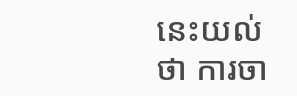នេះយល់ថា ការចា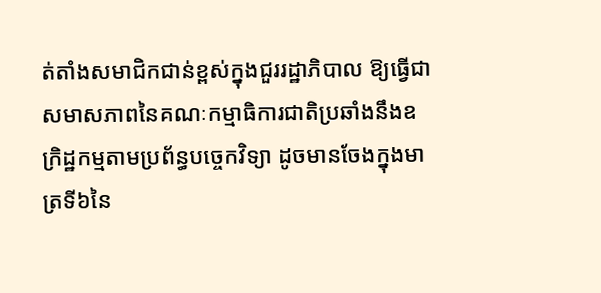ត់តាំងសមាជិកជាន់ខ្ពស់ក្នុងជួររដ្ឋាភិបាល ឱ្យធ្វើជាសមាសភាពនៃគណៈកម្មាធិការជាតិប្រឆាំងនឹងឧក្រិដ្ឋកម្មតាមប្រព័ន្ធបច្ចេកវិទ្យា ដូចមានចែងក្នុងមាត្រទី៦នៃ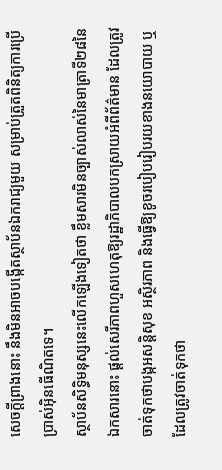សេចក្តីព្រាងនោះ នឹងមិនអាចបង្កើតស្ថាប័នឯករាជ្យមួយ សម្រាប់ត្រួតពិនិត្យការប្រើប្រាស់អ៊ិនធើណិតទេ។
ស្ថាប័នសិទ្ធិមនុស្សនេះលើកឡើងទៀតថា ខ្លឹមសារមិនច្បាស់លាស់នៃមាត្រាទី២៨នៃឯកសារនោះ ផ្តល់សេរីភាពហួសហេតុឱ្យរដ្ឋាភិបាលបកស្រាយអំពីព័ត៌មាន ដែលត្រូវចាត់ទុកថាបង្កអសន្តិសុខ អស្ថិរភាព និងធ្វើឱ្យខូចរបៀបរៀបរយខាងនយោបាយ ឬដែលត្រូវចាត់ទុកថា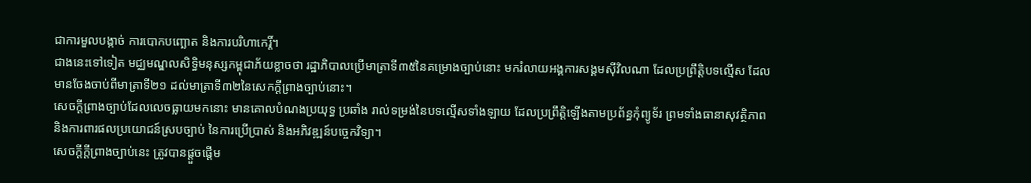ជាការមួលបង្កាច់ ការបោកបញ្ឆោត និងការបរិហាកេរ្តិ៍។
ជាងនេះទៅទៀត មជ្ឈមណ្ឌលសិទ្ធិមនុស្សកម្ពុជាភ័យខ្លាចថា រដ្ឋាភិបាលប្រើមាត្រាទី៣៥នៃគម្រោងច្បាប់នោះ មករំលាយអង្គការសង្គមស៊ីវិលណា ដែលប្រព្រឹត្តិបទល្មើស ដែលមានចែងចាប់ពីមាត្រាទី២១ ដល់មាត្រាទី៣២នៃសេកក្តីព្រាងច្បាប់នោះ។
សេចក្តីព្រាងច្បាប់ដែលលេចធ្លាយមកនោះ មានគោលបំណងប្រយុទ្ធ ប្រឆាំង រាល់ទម្រង់នៃបទល្មើសទាំងឡាយ ដែលប្រព្រឹត្តិឡើងតាមប្រព័ន្ធកុំព្យូទ័រ ព្រមទាំងធានាសុវត្ថិភាព និងការពារផលប្រយោជន៍ស្របច្បាប់ នៃការប្រើប្រាស់ និងអភិវឌ្ឍន៍បច្ចេកវិទ្យា។
សេចក្តីក្តីព្រាងច្បាប់នេះ ត្រូវបានផ្តួចផ្តើម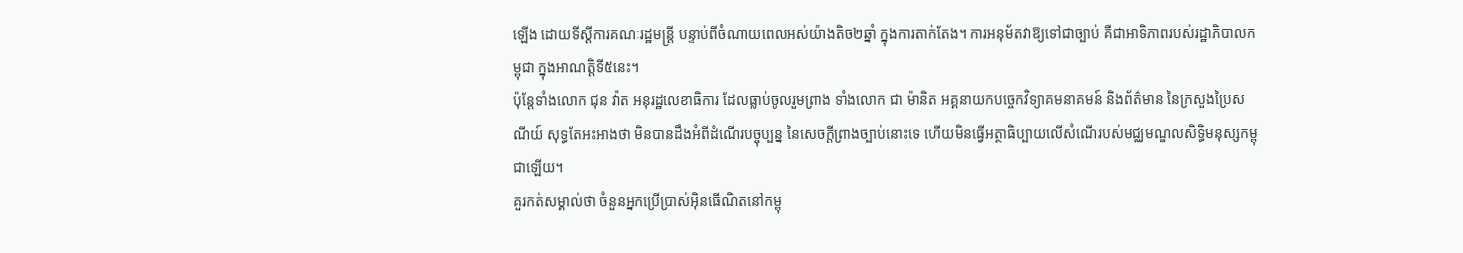ឡើង ដោយទីស្តីការគណៈរដ្ឋមន្ត្រី បន្ទាប់ពីចំណាយពេលអស់យ៉ាងតិច២ឆ្នាំ ក្នុងការតាក់តែង។ ការអនុម័តវាឱ្យទៅជាច្បាប់ គឺជាអាទិភាពរបស់រដ្ឋាភិបាលកម្ពុជា ក្នុងអាណត្តិទី៥នេះ។
ប៉ុន្តែទាំងលោក ជុន វ៉ាត អនុរដ្ឋលេខាធិការ ដែលធ្លាប់ចូលរួមព្រាង ទាំងលោក ជា ម៉ានិត អគ្គនាយកបច្ចេកវិទ្យាគមនាគមន៍ និងព័ត៌មាន នៃក្រសួងប្រៃសណីយ៍ សុទ្ធតែអះអាងថា មិនបានដឹងអំពីដំណើរបច្ចុប្បន្ន នៃសេចក្តីព្រាងច្បាប់នោះទេ ហើយមិនធ្វើអត្ថាធិប្បាយលើសំណើរបស់មជ្ឈមណ្ឌលសិទ្ធិមនុស្សកម្ពុជាឡើយ។
គួរកត់សម្គាល់ថា ចំនួនអ្នកប្រើប្រាស់អ៊ិនធើណិតនៅកម្ពុ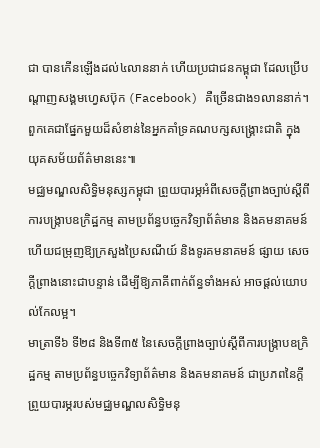ជា បានកើនឡើងដល់៤លាននាក់ ហើយប្រជាជនកម្ពុជា ដែលប្រើបណ្តាញសង្គមហ្វេសប៊ុក (Facebook) គឺច្រើនជាង១លាននាក់។ ពួកគេជាផ្នែកមួយដ៏សំខាន់នៃអ្នកគាំទ្រគណបក្សសង្គ្រោះជាតិ ក្នុងយុគសម័យព័ត៌មាននេះ៕
មជ្ឈមណ្ឌលសិទ្ធិមនុស្សកម្ពុជា ព្រួយបារម្ភអំពីសេចក្តីព្រាងច្បាប់ស្តីពីការបង្ក្រាបឧក្រិដ្ឋកម្ម តាមប្រព័ន្ធបច្ចេកវិទ្យាព័ត៌មាន និងគមនាគមន៍ ហើយជម្រុញឱ្យក្រសួងប្រៃសណីយ៍ និងទូរគមនាគមន៍ ផ្សាយ សេចក្តីព្រាងនោះជាបន្ទាន់ ដើម្បីឱ្យភាគីពាក់ព័ន្ធទាំងអស់ អាចផ្តល់យោបល់កែលម្អ។
មាត្រាទី៦ ទី២៨ និងទី៣៥ នៃសេចក្តីព្រាងច្បាប់ស្តីពីការបង្ក្រាបឧក្រិដ្ឋកម្ម តាមប្រព័ន្ធបច្ចេកវិទ្យាព័ត៌មាន និងគមនាគមន៍ ជាប្រភពនៃក្តីព្រួយបារម្ភរបស់មជ្ឈមណ្ឌលសិទ្ធិមនុ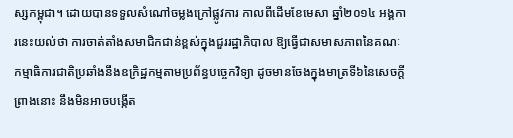ស្សកម្ពុជា។ ដោយបានទទួលសំណៅចម្លងក្រៅផ្លូវការ កាលពីដើមខែមេសា ឆ្នាំ២០១៤ អង្គការនេះយល់ថា ការចាត់តាំងសមាជិកជាន់ខ្ពស់ក្នុងជួររដ្ឋាភិបាល ឱ្យធ្វើជាសមាសភាពនៃគណៈកម្មាធិការជាតិប្រឆាំងនឹងឧក្រិដ្ឋកម្មតាមប្រព័ន្ធបច្ចេកវិទ្យា ដូចមានចែងក្នុងមាត្រទី៦នៃសេចក្តីព្រាងនោះ នឹងមិនអាចបង្កើត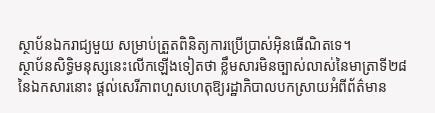ស្ថាប័នឯករាជ្យមួយ សម្រាប់ត្រួតពិនិត្យការប្រើប្រាស់អ៊ិនធើណិតទេ។
ស្ថាប័នសិទ្ធិមនុស្សនេះលើកឡើងទៀតថា ខ្លឹមសារមិនច្បាស់លាស់នៃមាត្រាទី២៨នៃឯកសារនោះ ផ្តល់សេរីភាពហួសហេតុឱ្យរដ្ឋាភិបាលបកស្រាយអំពីព័ត៌មាន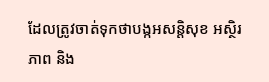ដែលត្រូវចាត់ទុកថាបង្កអសន្តិសុខ អស្ថិរភាព និង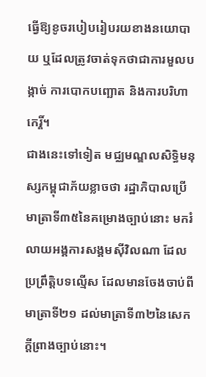ធ្វើឱ្យខូចរបៀបរៀបរយខាងនយោបាយ ឬដែលត្រូវចាត់ទុកថាជាការមួលបង្កាច់ ការបោកបញ្ឆោត និងការបរិហាកេរ្តិ៍។
ជាងនេះទៅទៀត មជ្ឈមណ្ឌលសិទ្ធិមនុស្សកម្ពុជាភ័យខ្លាចថា រដ្ឋាភិបាលប្រើមាត្រាទី៣៥នៃគម្រោងច្បាប់នោះ មករំលាយអង្គការសង្គមស៊ីវិលណា ដែលប្រព្រឹត្តិបទល្មើស ដែលមានចែងចាប់ពីមាត្រាទី២១ ដល់មាត្រាទី៣២នៃសេកក្តីព្រាងច្បាប់នោះ។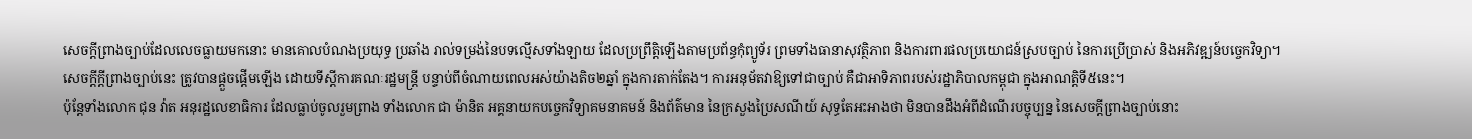សេចក្តីព្រាងច្បាប់ដែលលេចធ្លាយមកនោះ មានគោលបំណងប្រយុទ្ធ ប្រឆាំង រាល់ទម្រង់នៃបទល្មើសទាំងឡាយ ដែលប្រព្រឹត្តិឡើងតាមប្រព័ន្ធកុំព្យូទ័រ ព្រមទាំងធានាសុវត្ថិភាព និងការពារផលប្រយោជន៍ស្របច្បាប់ នៃការប្រើប្រាស់ និងអភិវឌ្ឍន៍បច្ចេកវិទ្យា។
សេចក្តីក្តីព្រាងច្បាប់នេះ ត្រូវបានផ្តួចផ្តើមឡើង ដោយទីស្តីការគណៈរដ្ឋមន្ត្រី បន្ទាប់ពីចំណាយពេលអស់យ៉ាងតិច២ឆ្នាំ ក្នុងការតាក់តែង។ ការអនុម័តវាឱ្យទៅជាច្បាប់ គឺជាអាទិភាពរបស់រដ្ឋាភិបាលកម្ពុជា ក្នុងអាណត្តិទី៥នេះ។
ប៉ុន្តែទាំងលោក ជុន វ៉ាត អនុរដ្ឋលេខាធិការ ដែលធ្លាប់ចូលរួមព្រាង ទាំងលោក ជា ម៉ានិត អគ្គនាយកបច្ចេកវិទ្យាគមនាគមន៍ និងព័ត៌មាន នៃក្រសួងប្រៃសណីយ៍ សុទ្ធតែអះអាងថា មិនបានដឹងអំពីដំណើរបច្ចុប្បន្ន នៃសេចក្តីព្រាងច្បាប់នោះ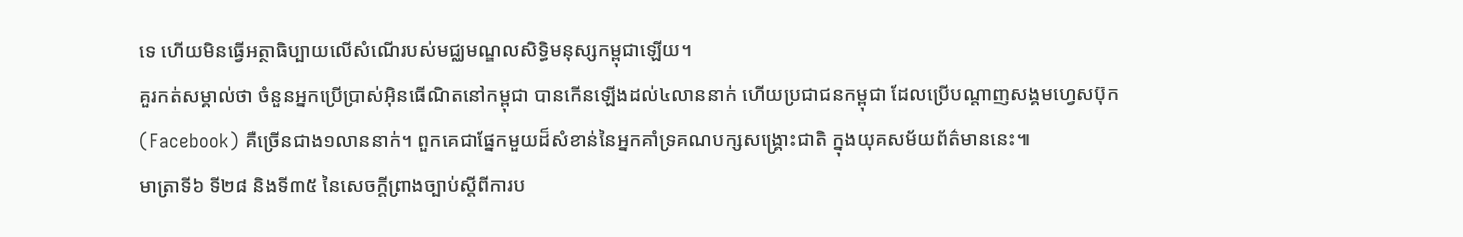ទេ ហើយមិនធ្វើអត្ថាធិប្បាយលើសំណើរបស់មជ្ឈមណ្ឌលសិទ្ធិមនុស្សកម្ពុជាឡើយ។
គួរកត់សម្គាល់ថា ចំនួនអ្នកប្រើប្រាស់អ៊ិនធើណិតនៅកម្ពុជា បានកើនឡើងដល់៤លាននាក់ ហើយប្រជាជនកម្ពុជា ដែលប្រើបណ្តាញសង្គមហ្វេសប៊ុក (Facebook) គឺច្រើនជាង១លាននាក់។ ពួកគេជាផ្នែកមួយដ៏សំខាន់នៃអ្នកគាំទ្រគណបក្សសង្គ្រោះជាតិ ក្នុងយុគសម័យព័ត៌មាននេះ៕
មាត្រាទី៦ ទី២៨ និងទី៣៥ នៃសេចក្តីព្រាងច្បាប់ស្តីពីការប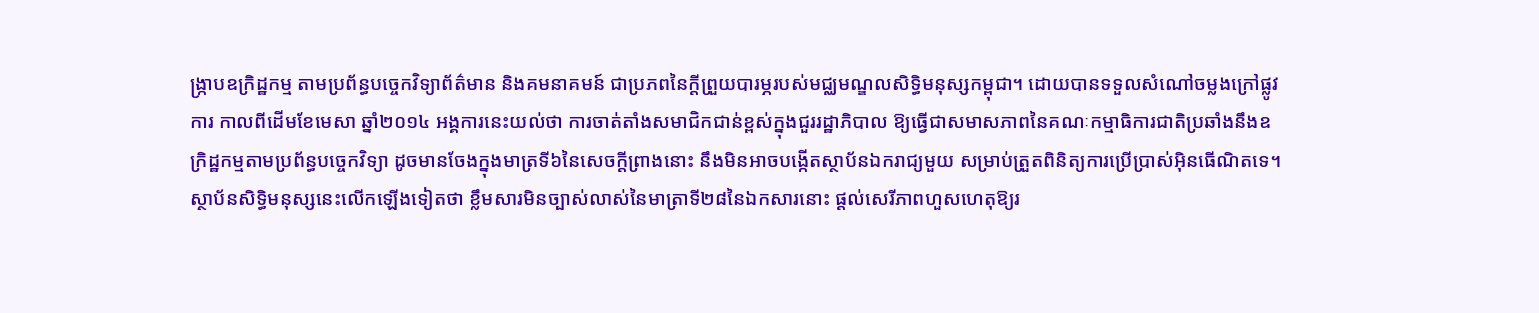ង្ក្រាបឧក្រិដ្ឋកម្ម តាមប្រព័ន្ធបច្ចេកវិទ្យាព័ត៌មាន និងគមនាគមន៍ ជាប្រភពនៃក្តីព្រួយបារម្ភរបស់មជ្ឈមណ្ឌលសិទ្ធិមនុស្សកម្ពុជា។ ដោយបានទទួលសំណៅចម្លងក្រៅផ្លូវការ កាលពីដើមខែមេសា ឆ្នាំ២០១៤ អង្គការនេះយល់ថា ការចាត់តាំងសមាជិកជាន់ខ្ពស់ក្នុងជួររដ្ឋាភិបាល ឱ្យធ្វើជាសមាសភាពនៃគណៈកម្មាធិការជាតិប្រឆាំងនឹងឧក្រិដ្ឋកម្មតាមប្រព័ន្ធបច្ចេកវិទ្យា ដូចមានចែងក្នុងមាត្រទី៦នៃសេចក្តីព្រាងនោះ នឹងមិនអាចបង្កើតស្ថាប័នឯករាជ្យមួយ សម្រាប់ត្រួតពិនិត្យការប្រើប្រាស់អ៊ិនធើណិតទេ។
ស្ថាប័នសិទ្ធិមនុស្សនេះលើកឡើងទៀតថា ខ្លឹមសារមិនច្បាស់លាស់នៃមាត្រាទី២៨នៃឯកសារនោះ ផ្តល់សេរីភាពហួសហេតុឱ្យរ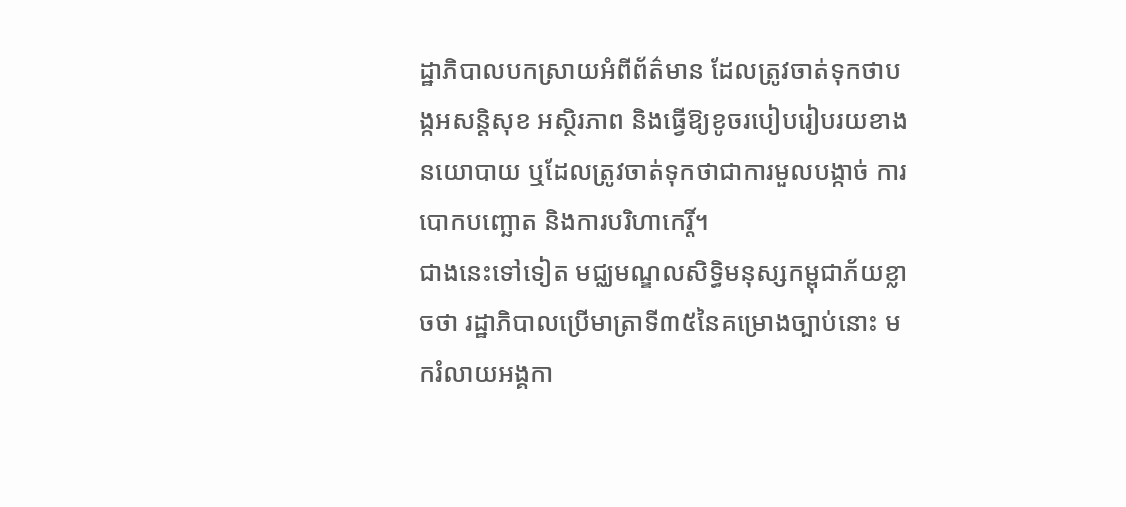ដ្ឋាភិបាលបកស្រាយអំពីព័ត៌មាន ដែលត្រូវចាត់ទុកថាបង្កអសន្តិសុខ អស្ថិរភាព និងធ្វើឱ្យខូចរបៀបរៀបរយខាងនយោបាយ ឬដែលត្រូវចាត់ទុកថាជាការមួលបង្កាច់ ការបោកបញ្ឆោត និងការបរិហាកេរ្តិ៍។
ជាងនេះទៅទៀត មជ្ឈមណ្ឌលសិទ្ធិមនុស្សកម្ពុជាភ័យខ្លាចថា រដ្ឋាភិបាលប្រើមាត្រាទី៣៥នៃគម្រោងច្បាប់នោះ មករំលាយអង្គកា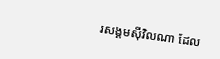រសង្គមស៊ីវិលណា ដែល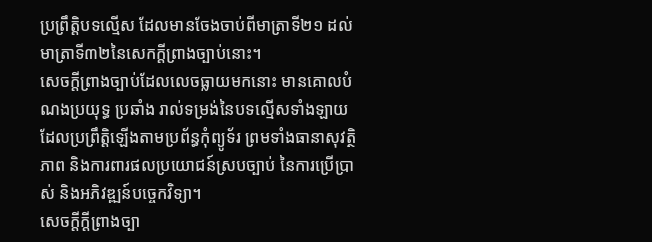ប្រព្រឹត្តិបទល្មើស ដែលមានចែងចាប់ពីមាត្រាទី២១ ដល់មាត្រាទី៣២នៃសេកក្តីព្រាងច្បាប់នោះ។
សេចក្តីព្រាងច្បាប់ដែលលេចធ្លាយមកនោះ មានគោលបំណងប្រយុទ្ធ ប្រឆាំង រាល់ទម្រង់នៃបទល្មើសទាំងឡាយ ដែលប្រព្រឹត្តិឡើងតាមប្រព័ន្ធកុំព្យូទ័រ ព្រមទាំងធានាសុវត្ថិភាព និងការពារផលប្រយោជន៍ស្របច្បាប់ នៃការប្រើប្រាស់ និងអភិវឌ្ឍន៍បច្ចេកវិទ្យា។
សេចក្តីក្តីព្រាងច្បា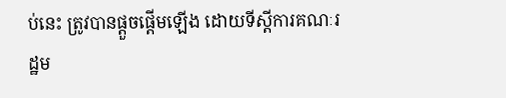ប់នេះ ត្រូវបានផ្តួចផ្តើមឡើង ដោយទីស្តីការគណៈរដ្ឋម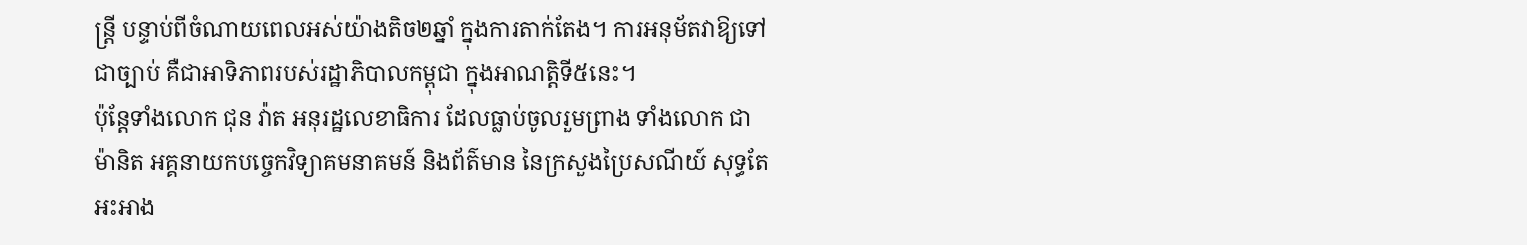ន្ត្រី បន្ទាប់ពីចំណាយពេលអស់យ៉ាងតិច២ឆ្នាំ ក្នុងការតាក់តែង។ ការអនុម័តវាឱ្យទៅជាច្បាប់ គឺជាអាទិភាពរបស់រដ្ឋាភិបាលកម្ពុជា ក្នុងអាណត្តិទី៥នេះ។
ប៉ុន្តែទាំងលោក ជុន វ៉ាត អនុរដ្ឋលេខាធិការ ដែលធ្លាប់ចូលរួមព្រាង ទាំងលោក ជា ម៉ានិត អគ្គនាយកបច្ចេកវិទ្យាគមនាគមន៍ និងព័ត៌មាន នៃក្រសួងប្រៃសណីយ៍ សុទ្ធតែអះអាង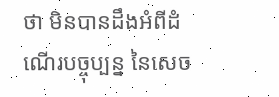ថា មិនបានដឹងអំពីដំណើរបច្ចុប្បន្ន នៃសេច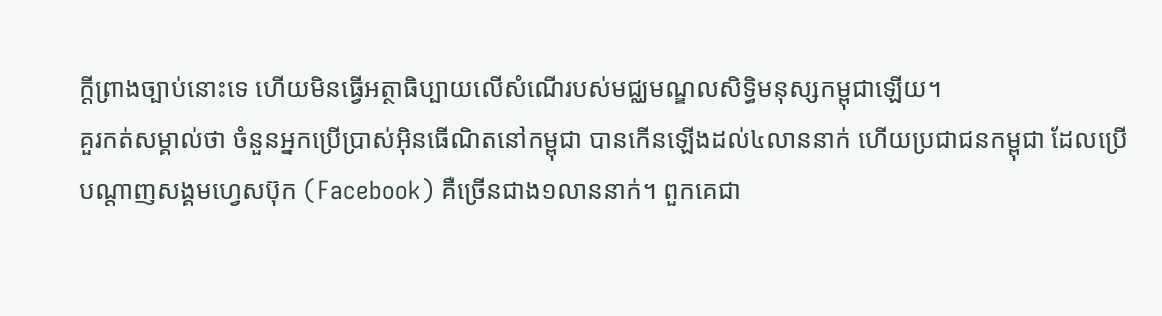ក្តីព្រាងច្បាប់នោះទេ ហើយមិនធ្វើអត្ថាធិប្បាយលើសំណើរបស់មជ្ឈមណ្ឌលសិទ្ធិមនុស្សកម្ពុជាឡើយ។
គួរកត់សម្គាល់ថា ចំនួនអ្នកប្រើប្រាស់អ៊ិនធើណិតនៅកម្ពុជា បានកើនឡើងដល់៤លាននាក់ ហើយប្រជាជនកម្ពុជា ដែលប្រើបណ្តាញសង្គមហ្វេសប៊ុក (Facebook) គឺច្រើនជាង១លាននាក់។ ពួកគេជា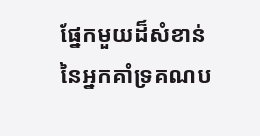ផ្នែកមួយដ៏សំខាន់នៃអ្នកគាំទ្រគណប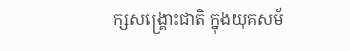ក្សសង្គ្រោះជាតិ ក្នុងយុគសម័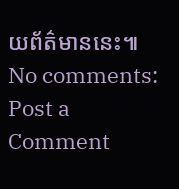យព័ត៌មាននេះ៕
No comments:
Post a Comment